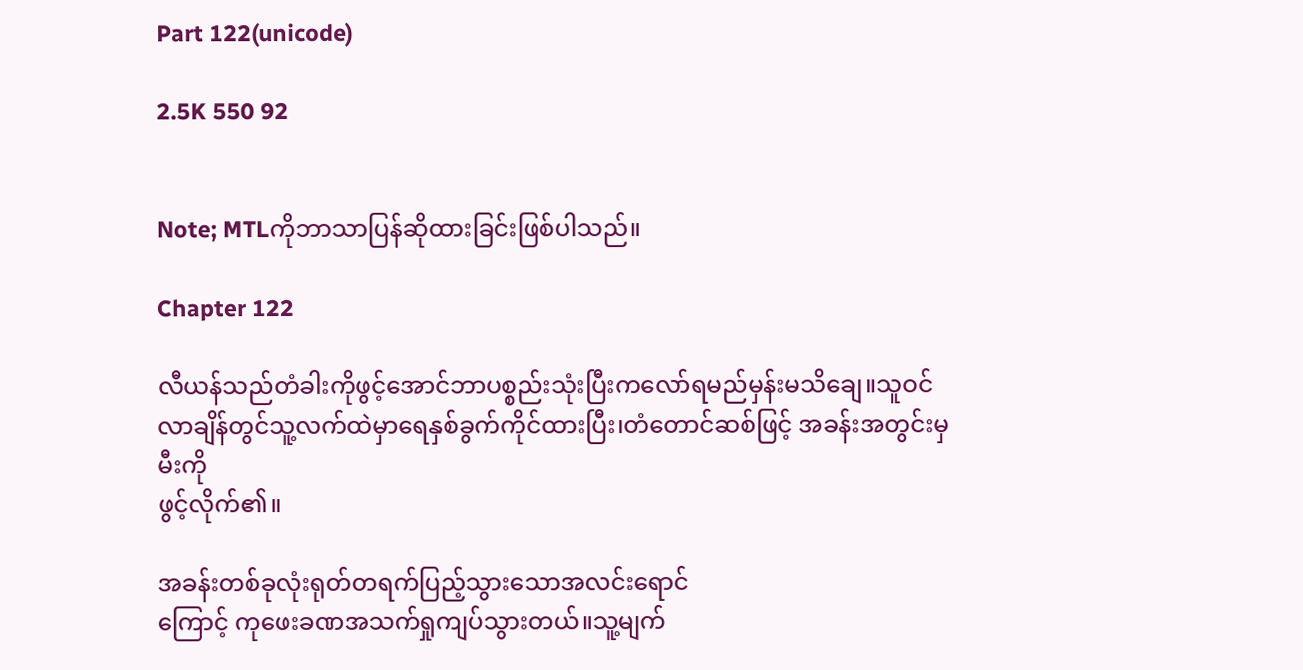Part 122(unicode)

2.5K 550 92


Note; MTLကိုဘာသာပြန်ဆိုထားခြင်းဖြစ်ပါသည်။

Chapter 122

လီယန်သည်တံခါးကိုဖွင့်အောင်ဘာပစ္စည်းသုံးပြီးကလော်ရမည်မှန်းမသိချေ။သူဝင်လာချိန်တွင်သူ့လက်ထဲမှာရေနှစ်ခွက်ကိုင်ထားပြီး၊တံတောင်ဆစ်ဖြင့် အခန်းအတွင်းမှမီးကို
ဖွင့်လိုက်၏။

အခန်းတစ်ခုလုံးရုတ်တရက်ပြည့်သွားသောအလင်းရောင်
ကြောင့် ကုဖေးခဏအသက်ရှုကျပ်သွားတယ်။သူ့မျက်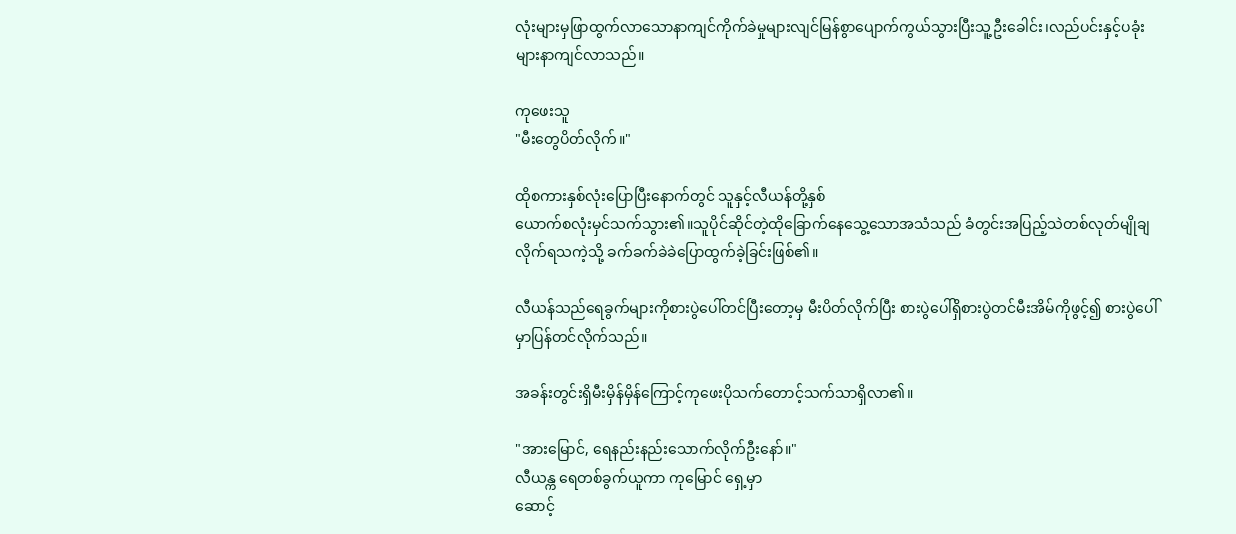လုံးများမှဖြာထွက်လာသောနာကျင်ကိုက်ခဲမှုများလျင်မြန်စွာပျောက်ကွယ်သွားပြီးသူ့ဦးခေါင်း၊လည်ပင်းနှင့်ပခုံးများနာကျင်လာသည်။

ကုဖေးသူ
"မီးတွေပိတ်လိုက်။"

ထိုစကားနှစ်လုံးပြောပြီးနောက်တွင် သူနှင့်လီယန်တို့နှစ်
ယောက်စလုံးမှင်သက်သွား၏။သူပိုင်ဆိုင်တဲ့ထိုခြောက်နေသွေ့သောအသံသည် ခံတွင်းအပြည့်သဲတစ်လုတ်မျိုချ
လိုက်ရသကဲ့သို့ ခက်ခက်ခဲခဲပြောထွက်ခဲ့ခြင်းဖြစ်၏။

လီယန်သည်ရေခွက်များကိုစားပွဲပေါ်တင်ပြီးတော့မှ မီးပိတ်လိုက်ပြီး စားပွဲပေါ်ရှိစားပွဲတင်မီးအိမ်ကိုဖွင့်၍ စားပွဲပေါ်မှာပြန်တင်လိုက်သည်။

အခန်းတွင်းရှိမီးမှိန်မှိန်ကြောင့်ကုဖေးပိုသက်တောင့်သက်သာရှိလာ၏။

"အားမြောင်, ရေနည်းနည်းသောက်လိုက်ဦးနော်။"
လီယန္က ရေတစ်ခွက်ယူကာ ကုမြောင် ရှေ့မှာ
ဆောင့်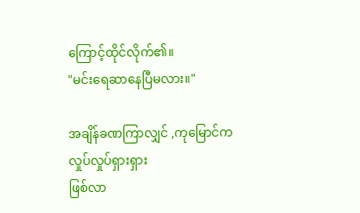ကြောင့်ထိုင်လိုက်၏။
"မင်းရေဆာနေပြီမလား။"

အချိန်ခဏကြာလျှင် ,ကုမြောင်ကလှုပ်လှုပ်ရှားရှား
ဖြစ်လာ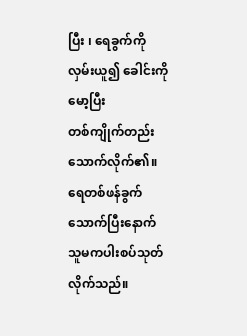ပြီး ၊ ရေခွက်ကို လှမ်းယူ၍ ခေါင်းကိုမော့ပြီး
တစ်ကျိုက်တည်းသောက်လိုက်၏။ရေတစ်ဖန်ခွက်
သောက်ပြီးနောက် သူမကပါးစပ်သုတ်လိုက်သည်။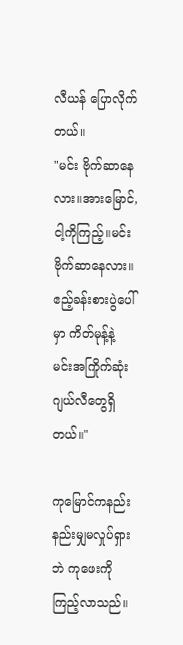လီယန် ပြောလိုက်တယ်။
"မင်း ဗိုက်ဆာနေလား။အားမြောင်,ငါ့ကိုကြည့်။မင်းဗိုက်ဆာနေလား။ ဧည့်ခန်းစားပွဲပေါ်မှာ ကိတ်မုန့်နဲ့
မင်းအကြိုက်ဆုံးဂျယ်လီတွေရှိတယ်။"

ကုမြောင်ကနည်းနည်းမျှမလှုပ်ရှားဘဲ ကုဖေးကို ကြည့်လာသည်။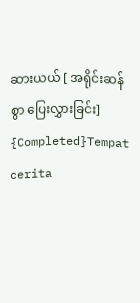ဆားယယ် [ အရိုင်းဆန်စွာ ပြေးလွှားခြင်း] {Completed}Tempat cerita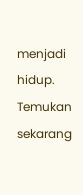menjadi hidup. Temukan sekarang